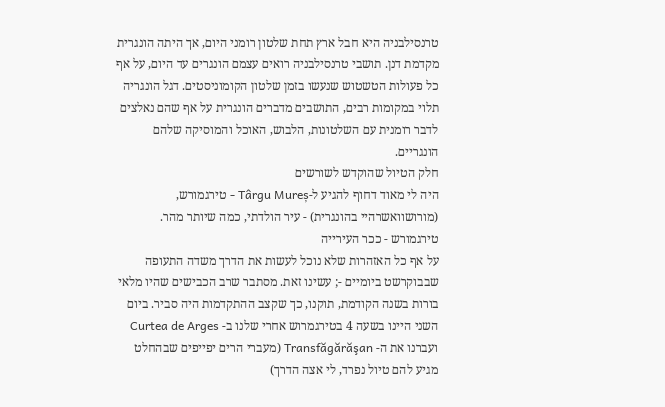טרנסילבניה היא חבל ארץ תחת שלטון רומני היום, אך היתה הונגרית מקדמת דנן. תושבי טרנסילבניה רואים עצמם הונגרים עד היום, על אף כל פעולות הטשטוש שנעשו בזמן שלטון הקומוניסטים. דגל הונגריה תלוי במקומות רבים, התושבים מדברים הונגרית על אף שהם נאלצים לדבר רומנית עם השלטונות, הלבוש, האוכל והמוסיקה שלהם הונגריים.
חלק הטיול שהוקדש לשורשים
היה לי מאוד דחוף להגיע ל-Târgu Mureș - טירגמורש, (מורושוואשרהיי בהונגרית) - עיר הולדתי, כמה שיותר מהר.
טירגמורש - ככר העירייה
על אף כל האזהרות שלא נוכל לעשות את הדרך משדה התעופה שבבוקרשט ביומיים -; עשינו זאת. מסתבר שרב הכבישים שהיו מלאי בורות בשנה הקודמת, תוקנו, כך שקצב ההתקדמות היה סביר. ביום השני היינו בשעה 4 בטירגמרוש אחרי שלנו ב- Curtea de Arges ועברנו את ה- Transfăgărăşan (מעברי הרים יפייפים שבהחלט מגיע להם טיול נפרד, לי אצה הדרך)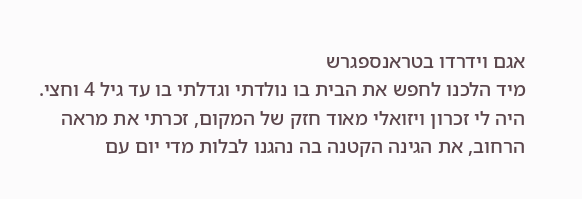אגם וידרדו בטראנספגרש
מיד הלכנו לחפש את הבית בו נולדתי וגדלתי בו עד גיל 4 וחצי. היה לי זכרון ויזואלי מאוד חזק של המקום, זכרתי את מראה הרחוב, את הגינה הקטנה בה נהגנו לבלות מדי יום עם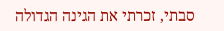סבתי, זכרתי את הגינה הגדולה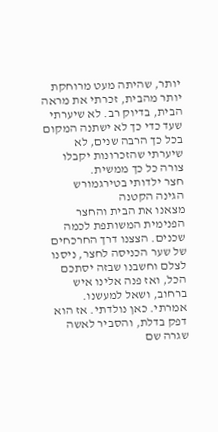יותר, שהיתה מעט מרוחקת יותר מהבית, זכרתי את מראה הבית, בדיוק רב. לא שיערתי שעד כדי כך לא ישתנה המקום בכל כך הרבה שנים, לא שיערתי שהזכרונות יקבלו צורה כל כך ממשית.
חצר ילדותי בטירגמורש
הגינה הקטנה
מצאנו את הבית והחצר הפנימית המשותפת לכמה שכנים. הצצנו דרך החרכחים של שער הכניסה לחצר, ניסנו לצלם וחשבנו שבזה יסתכם הכל, ואז פנה אלינו איש ברחוב, ושאל למעשנו. אמרתי. כאן נולדתי. אז הוא דפק בדלת, והסביר לאשה שגרה שם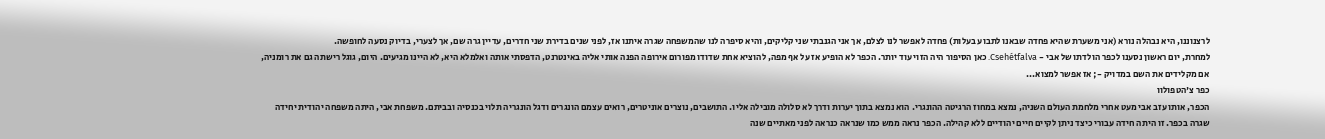לרצנוננו, היא נבהלה נורא (אני משערת שהיא פחדה שבאנו לתבוע בעלות) פחדה לאפשר לנו לצלם, אך אני הגנבתי שני קליקים, והיא סיפרה לנו שהמשפחה שגרה איתנו אז, לפני שנים בדירת שני חדרים, עדיין גרה שם, אך לצערי, בדיוק נסעה לחופשה.
למחרת, יום ראשון נסענו לכפר הולדתו של אבי - Csehétfalva. כאן הסיפור היה הזוי עוד יותר. הכפר לא הופיע אז על אף מפה, להוציא אחת שדודו מפורום אירופה הפנה אותי אליה באינטרנט, הדפסתי אותה ואלמלא היא, לא היינו מגיעים. היום, גוגל רישתה גם את רומניה, אם מקלידים את השם במדויק -; אז אפשר למצוא...
כפר צ'הטפולוו
הכפר, אותו עזב אבי מעט אחרי מלחמת העולם השניה, נמצא במחוז הרגיטה ההונגרי. הוא נמצא בתוך יערות ודרך לא סלולה מובילה אליו. התושבים, נוצרים אוניטרים, רואים עצמם הונגרים ודגל הונגריה תלוי בכנסיה ובביתם. משפחת אבי, היתה משפחה יהודית יחידה שגרה בכפר. זו היתה חידה עבורי כיצד ניתן לקיים חיים יהודיים ללא קהילה. הכפר נראה ממש כמו שנראה כנראה לפני מאתיים שנה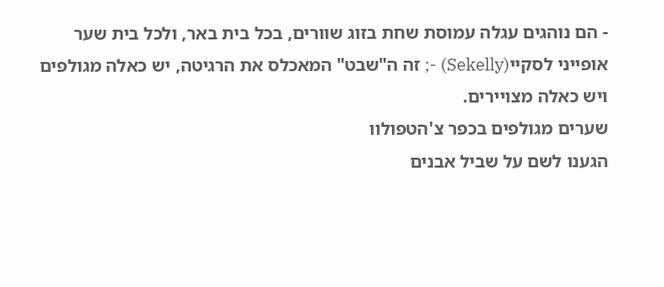- הם נוהגים עגלה עמוסת שחת בזוג שוורים, בכל בית באר, ולכל בית שער אופייני לסקיי(Sekelly) -; זה ה"שבט" המאכלס את הרגיטה, יש כאלה מגולפים ויש כאלה מצויירים.
שערים מגולפים בכפר צ'הטפולוו
הגענו לשם על שביל אבנים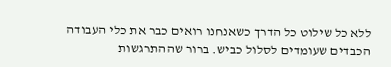ללא כל שילוט כל הדרך כשאנחנו רואים כבר את כלי העבודה הכבדים שעומדים לסלול כביש. ברור שההתרגשות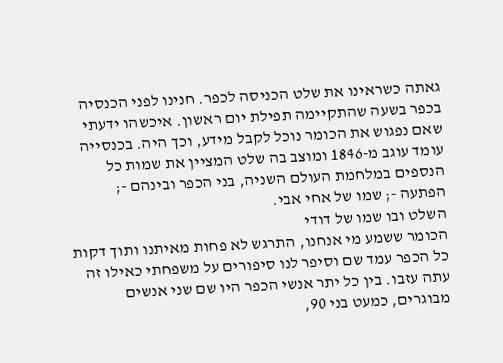גאתה כשראינו את שלט הכניסה לכפר. חנינו לפני הכנסיה בכפר בשעה שהתקיימה תפילת יום ראשון. איכשהו ידעתי שאם נפגוש את הכומר נוכל לקבל מידע, וכך היה. בכנסייה עומד עוגב מ-1846 ומוצב בה שלט המציין את שמות כל הנספים במלחמת העולם השניה, בני הכפר ובינהם -; הפתעה -; שמו של אחי אבי.
השלט ובו שמו של דודי
הכומר ששמע מי אנחנו, התרגש לא פחות מאיתנו ותוך דקות כל הכפר עמד שם וסיפר לנו סיפורים על משפחתי כאילו זה עתה עזבו. בין כל יתר אנשי הכפר היו שם שני אנשים מבוגרים, כמעט בני 90,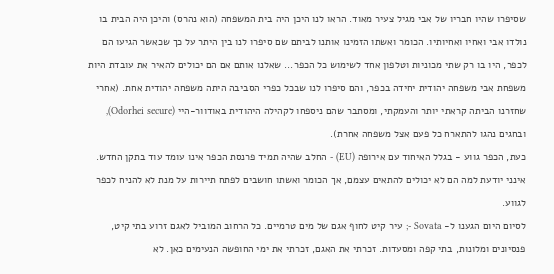שסיפרו שהיו חבריו של אבי מגיל צעיר מאוד. הראו לנו היכן היה בית המשפחה (הוא נהרס) והיכן היה הבית בו נולדו אבי ואחיו ואחיותיו. הכומר ואשתו הזמינו אותנו לביתם שם סיפרו לנו בין היתר על כך שכאשר הגיעו הם לכפר, היו בו רק שתי מכוניות וטלפון אחד לשימוש כל הכפר... שאלנו אותם אם הם יכולים להאיר את עובדת היות משפחת אבי משפחה יהודית יחידה בכפר, והם סיפרו לנו שבכל כפרי הסביבה היתה משפחה יהודית אחת. (אחרי שחזרנו הביתה קראתי יותר והעמקתי, ומסתבר שהם ניספחו לקהילה היהודית באודוור-היי (Odorhei secure), ובחגים נהגו להתארח כל פעם אצל משפחה אחרת).
כעת, הכפר גווע - בגלל האיחוד עם אירופה (EU) - החלב שהיה תמיד פרנסת הכפר אינו עומד עוד בתקן החדש. אינני יודעת למה הם לא יכולים להתאים עצמם, אך הכומר ואשתו חושבים לפתח תיירות על מנת לא להניח לכפר לגווע.
לסיום היום הגענו ל- Sovata -; עיר קיט לחוף אגם של מים טרמיים. כל הרחוב המוביל לאגם זרוע בתי קיט, פנסיונים ומלונות, בתי קפה ומסעדות. זכרתי את האגם, זכרתי את ימי החופשה הנעימים כאן. לא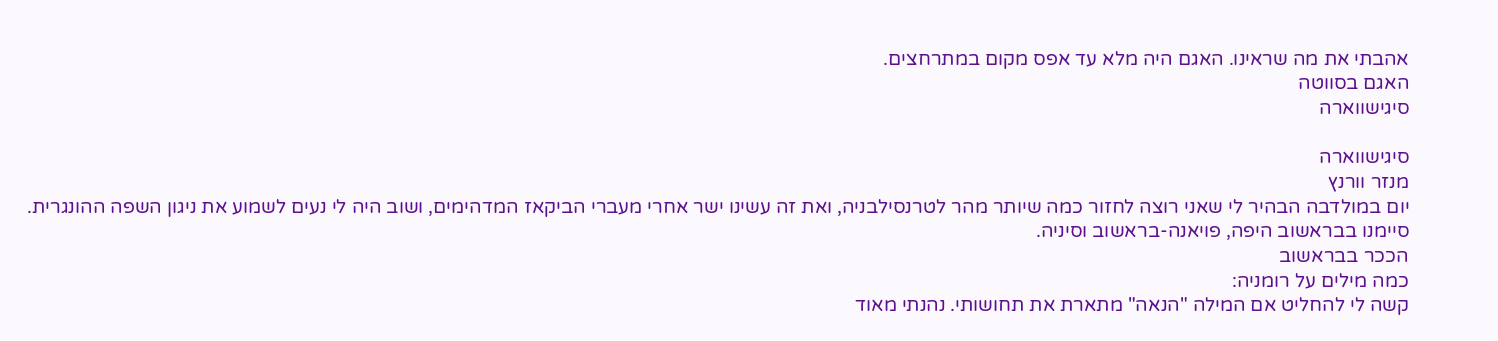אהבתי את מה שראינו. האגם היה מלא עד אפס מקום במתרחצים.
האגם בסווטה
סיגישווארה

סיגישווארה
מנזר וורנץ
יום במולדבה הבהיר לי שאני רוצה לחזור כמה שיותר מהר לטרנסילבניה, ואת זה עשינו ישר אחרי מעברי הביקאז המדהימים, ושוב היה לי נעים לשמוע את ניגון השפה ההונגרית.
סיימנו בבראשוב היפה, פויאנה-בראשוב וסיניה.
הככר בבראשוב
כמה מילים על רומניה:
קשה לי להחליט אם המילה "הנאה" מתארת את תחושותי. נהנתי מאוד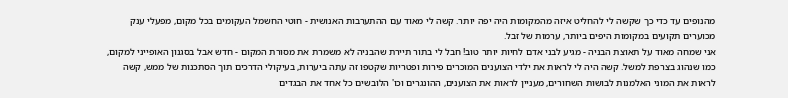מהנופים עד כדי כך שקשה לי להחליט איזה מהמקומות היה יפה יותר. קשה לי מאוד עם ההתערבות האנושית - חוטי החשמל העקומים בכל מקום, מפעלי ענק מכוערים תקועים במקומות היפים ביותר, ערמות של זבל.
אני שמחה מאוד על תאוצת הבניה - מגיע לבני אדם לחיות יותר טוב! חבל לי בתור תיירת שהבניה לא משמרת את מסורת המקום - חדש אבל בסגנון האופייני למקום, כמו שנהוג בצרפת למשל. קשה היה לי לראות את ילדי הצוענים המוכרים פירות ופטריות שקטפו זה עתה ביערות, בעיקולי הדרכים תוך הסתכנות של ממש, קשה לראות את המוני האלמנות לבושות השחורים, מעניין לראות את הצוענים, ההונגרים וכו' הלובשים כל אחד את הבגדים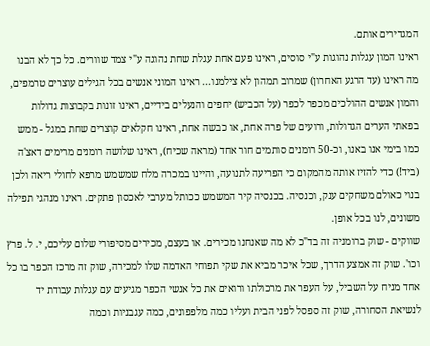המגדירים אותם.
ראינו המון עגלות נהוגות ע"י סוסים, ראינו פעם אחת עגלת שחת נהוגה ע"י צמד שוורים. כל כך לא הבנו מה ראינו (עד הרגע האחרון) שמרוב תמהון לא צילמנו... ראינו המוני אנשים בכל הגילים עוצרים טרמפים, והמון אנשים ההולכים מכפר לכפר (על הכביש) יחפים והנעלים בידיים, ראינו זונות בקבוצות גדולות בפאתי הערים הגדולות, ורועים של פרה אחת, או כבשה אחת, ראינו חקלאים קוצרים שחת במגל - ממש כמו בימי אנו באנו, וכ-50 רומנים סותמים חור אחד (מראה שכיח), ראינו שלושה רומנים מרימים דאצ'ה (ביד!) כדי להזיז אותה מהמקום כי הפריעה לתנועה, והיינו במכרה מלח שמשמש מרפא לחולי ריאה ולכן בנוי כאולם משחקים ענק, וכנסיה. בכנסיה קיר המשמש ככותל מערבי לאכסון פתקים. ראינו מנהגי תפילה משונים, לנו בכל אופן.
שווקים - שוק ברומניה זה בד"כ לא מה שאנחנו מכירים. או בעצם, מכירים מסיפורי שלום עליכם, י. ל. פרץ וכו'. שוק זה אמצע הדרך, שכל איכר מביא את שקי תפוחי האדמה שלו למכירה, שוק זה מרכז הכפר בו כל אחד מניח על השביל, על העפר את מרכולתו ורואים את כל אנשי הכפר מגיעים עם עגלות עבודת יד לנשיאת הסחורה, שוק זה ספסל לפני הבית ועליו כמה מלפפונים, כמה עגבניות וכמה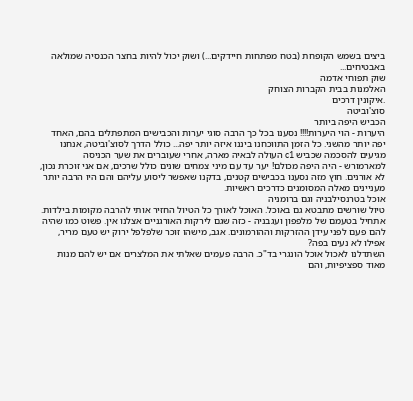ביצים בשמש הקופחת (בטח מפתחות חיידקים...) ושוק יכול להיות בחצר הכנסיה שמולאה באבטיחים...
שוק תפוחי אדמה
האלמנות בבית הקברות הצוחק
.איקונין דרכים
סוצ'וביטה
הכביש היפה ביותר
היערות - הוי היערות!!!! נסענו בכל כך הרבה סוגי יערות והכבישים המתפתלים בהם, האחד יפה יותר מהשני. כל הזמן התווכחנו ביננו איזה יותר יפה... כולל הדרך לסוצ'וביטה, אנחנו מגיעים להסכמה שכביש c1 העולה לבאיה מארה, אחרי שעוברים את שער הכניסה למארמורש - היה היפה מכולם! יער עד עם מיני צמחים שונים כולל שרכים, אם אני זוכרת נכון, לא אורנים. חוץ מזה נסענו בכבישים קטנים, בדקנו שאפשר ליסוע עליהם והם היו הרבה יותר מעניינים מאלה המסומנים כדרכים ראשיות.
אוכל בטרנסילבניה וגם ברומניה
טיול שורשים מתבטא גם באוכל. האוכל לאורך כל הטיול החזיר אותי להרבה מקומות בילדות. אתחיל בטעמם של מלפפון ועגבניה - כזה שגם לירקות האורגניים אצלנו אין. פשוט כמו שהיה להם פעם לפני עידן ההזרקות וההורמונים. אגב, מישהו זוכר שלפלפל ירוק יש טעם מריר, אפילו לא נעים בפה?
השתדלנו לאכול אוכל הונגרי בד"כ. הרבה פעמים שאלתי את המלצרים אם יש להם מנות מאוד ספציפיות, והם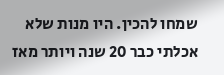שמחו להכין. היו מנות שלא אכלתי כבר 20 שנה ויותר מאז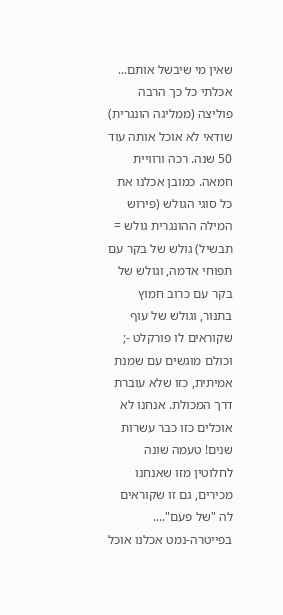שאין מי שיבשל אותם...
אכלתי כל כך הרבה פוליצה (ממליגה הונגרית) שודאי לא אוכל אותה עוד 50 שנה. רכה ורוויית חמאה. כמובן אכלנו את כל סוגי הגולש (פירוש המילה ההונגרית גולש = תבשיל) גולש של בקר עם תפוחי אדמה, וגולש של בקר עם כרוב חמוץ בתנור, וגולש של עוף שקוראים לו פורקלט -; וכולם מוגשים עם שמנת אמיתית, כזו שלא עוברת דרך המכולת. אנחנו לא אוכלים כזו כבר עשרות שנים! טעמה שונה לחלוטין מזו שאנחנו מכירים, גם זו שקוראים לה "של פעם"....
בפייטרה-נמט אכלנו אוכל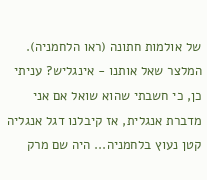של אולמות חתונה (ראו הלחמניה). המלצר שאל אותנו - אינגליש? עניתי כן, כי חשבתי שהוא שואל אם אני מדברת אנגלית, אז קיבלנו דגל אנגליה קטן נעוץ בלחמניה... היה שם מרק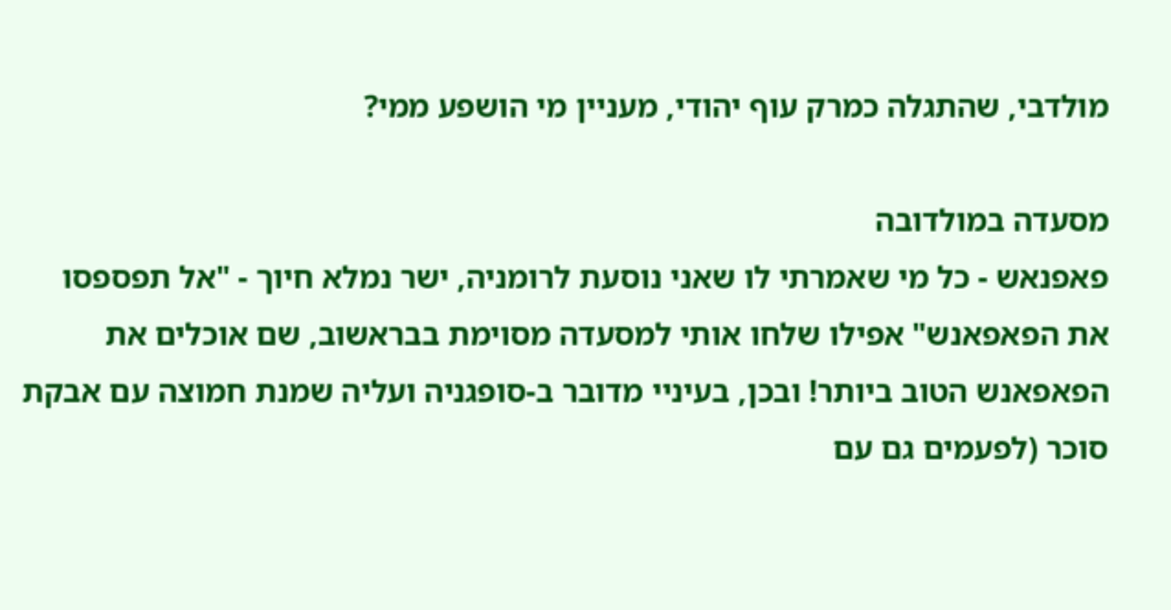מולדבי, שהתגלה כמרק עוף יהודי, מעניין מי הושפע ממי?

מסעדה במולדובה
פאפנאש - כל מי שאמרתי לו שאני נוסעת לרומניה, ישר נמלא חיוך - "אל תפספסו את הפאפאנש" אפילו שלחו אותי למסעדה מסוימת בבראשוב, שם אוכלים את הפאפאנש הטוב ביותר! ובכן, בעיניי מדובר ב-סופגניה ועליה שמנת חמוצה עם אבקת סוכר (לפעמים גם עם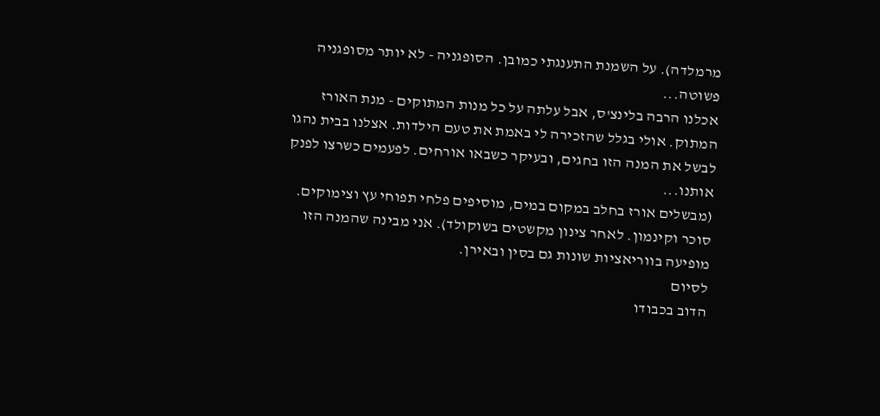מרמלדה). על השמנת התענגתי כמובן. הסופגניה - לא יותר מסופגניה פשוטה...
אכלנו הרבה בלינצ'ס, אבל עלתה על כל מנות המתוקים - מנת האורז המתוק. אולי בגלל שהזכירה לי באמת את טעם הילדות. אצלנו בבית נהגו לבשל את המנה הזו בחגים, ובעיקר כשבאו אורחים. לפעמים כשרצו לפנק אותנו...
(מבשלים אורז בחלב במקום במים, מוסיפים פלחי תפוחי עץ וצימוקים. סוכר וקינמון. לאחר צינון מקשטים בשוקולד). אני מבינה שהמנה הזו מופיעה בווריאציות שונות גם בסין ובאירן.
לסיום
הדוב בכבודו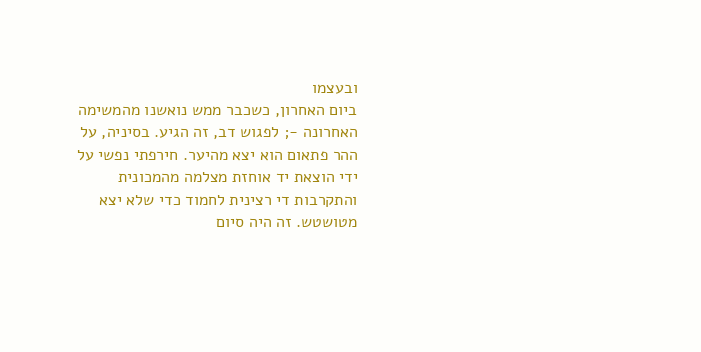ובעצמו
ביום האחרון, כשכבר ממש נואשנו מהמשימה האחרונה -; לפגוש דב, זה הגיע. בסיניה, על ההר פתאום הוא יצא מהיער. חירפתי נפשי על ידי הוצאת יד אוחזת מצלמה מהמכונית והתקרבות די רצינית לחמוד כדי שלא יצא מטושטש. זה היה סיום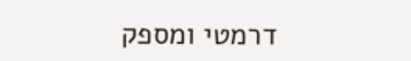דרמטי ומספק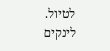לטיול.
לינקים